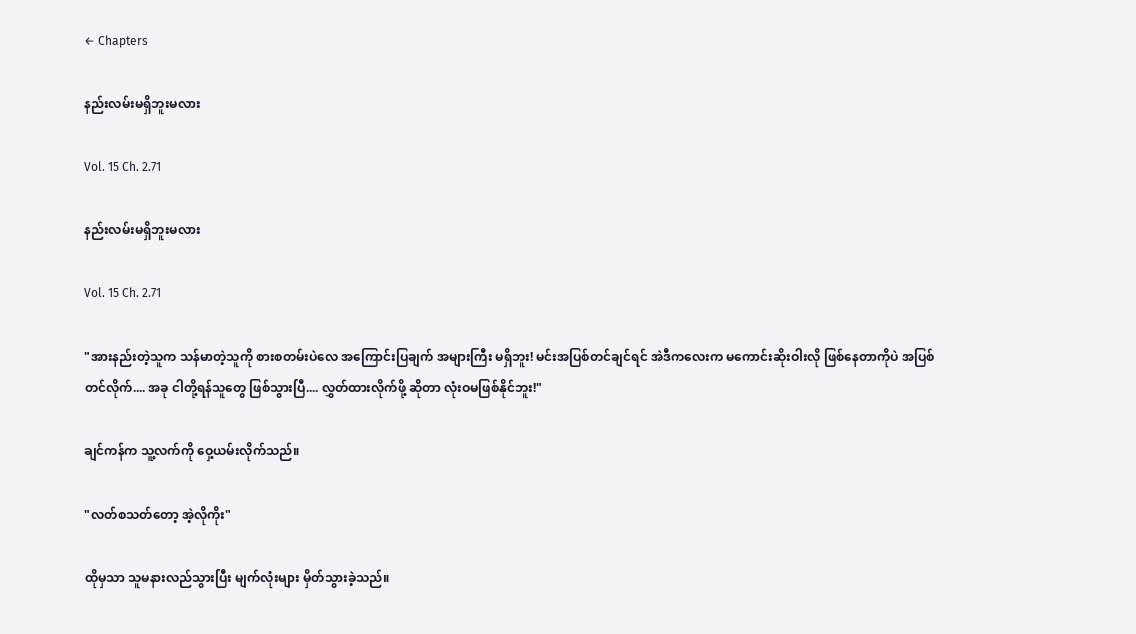← Chapters

နည်းလမ်းမရှိဘူးမလား

Vol. 15 Ch. 2.71

နည်းလမ်းမရှိဘူးမလား

Vol. 15 Ch. 2.71

"အားနည်းတဲ့သူက သန်မာတဲ့သူကို စားစတမ်းပဲလေ အကြောင်းပြချက် အများကြီး မရှိဘူး! မင်းအပြစ်တင်ချင်ရင် အဲဒီကလေးက မကောင်းဆိုးဝါးလို ဖြစ်နေတာကိုပဲ အပြစ်တင်လိုက်.... အခု ငါတို့ရန်သူတွေ ဖြစ်သွားပြီ.... လွှတ်ထားလိုက်ဖို့ ဆိုတာ လုံးဝမဖြစ်နိုင်ဘူး!"

ချင်ကန်က သူ့လက်ကို ဝှေ့ယမ်းလိုက်သည်။

"လတ်စသတ်တော့ အဲ့လိုကိုး"

ထိုမှသာ သူမနားလည်သွားပြီး မျက်လုံးများ မှိတ်သွားခဲ့သည်။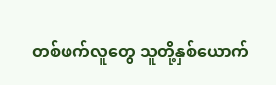တစ်ဖက်လူတွေ သူတို့နှစ်ယောက်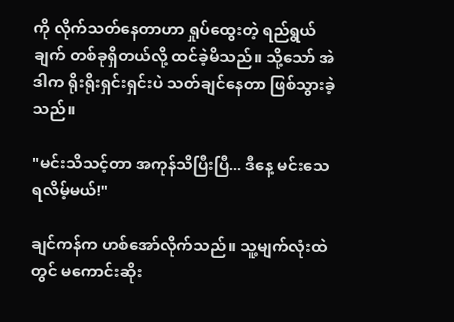ကို လိုက်သတ်နေတာဟာ ရှုပ်ထွေးတဲ့ ရည်ရွယ်ချက် တစ်ခုရှိတယ်လို့ ထင်ခဲ့မိသည်။ သို့သော် အဲဒါက ရိုးရိုးရှင်းရှင်းပဲ သတ်ချင်နေတာ ဖြစ်သွားခဲ့သည်။

"မင်းသိသင့်တာ အကုန်သိပြီးပြီ... ဒီနေ့ မင်းသေရလိမ့်မယ်!"

ချင်ကန်က ဟစ်အော်လိုက်သည်။ သူ့မျက်လုံးထဲတွင် မကောင်းဆိုး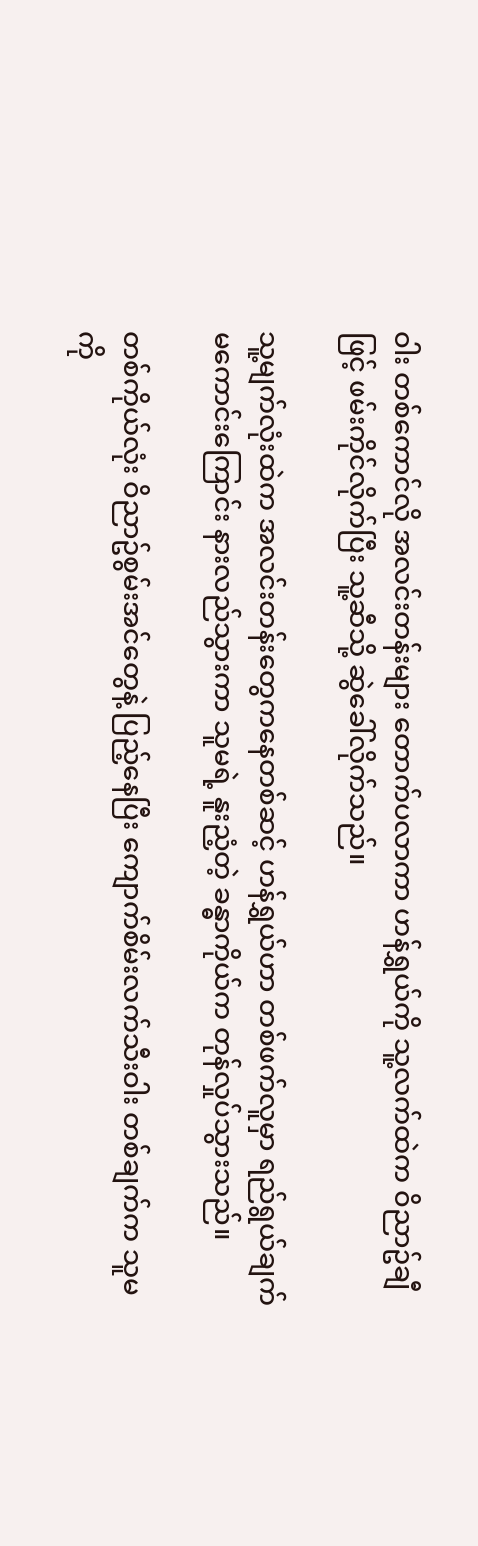ဝါး တစ်ကောင်လို အလင်းတန်းများ တောက်ပလာကာ ဟန်ရွှယ်ကို သူ့လက်ထဲက ဝိညာဥ်ချီဖြင့် ဖမ်းကိုင်လိုက်ပြီး သူ့ဆီသို့ ဆွဲခေါ်လိုက်သည်။

သူ့မျက်လုံးထဲက အလင်းတန်းတွေကနေတစ်ဆင့် ဟန်ရွှယ်ဟာ တစ်ဖက်လူမှာ ရည်ရွယ်ချက် မကောင်းကြောင်း နားလည်သွားကာ သူမရဲ့ နူးညံ့တဲ့ ခန္ဓာကိုယ်က တုန်လှုပ်သွားသည်။

တစ်ကိုယ်လုံး ဝိညာဥ်စွမ်းအင်တွေနဲ့ ပြည့်နေပြီး ကျောက်စိမ်းလက်သီးဝါး တစ်ချက်က သူမကို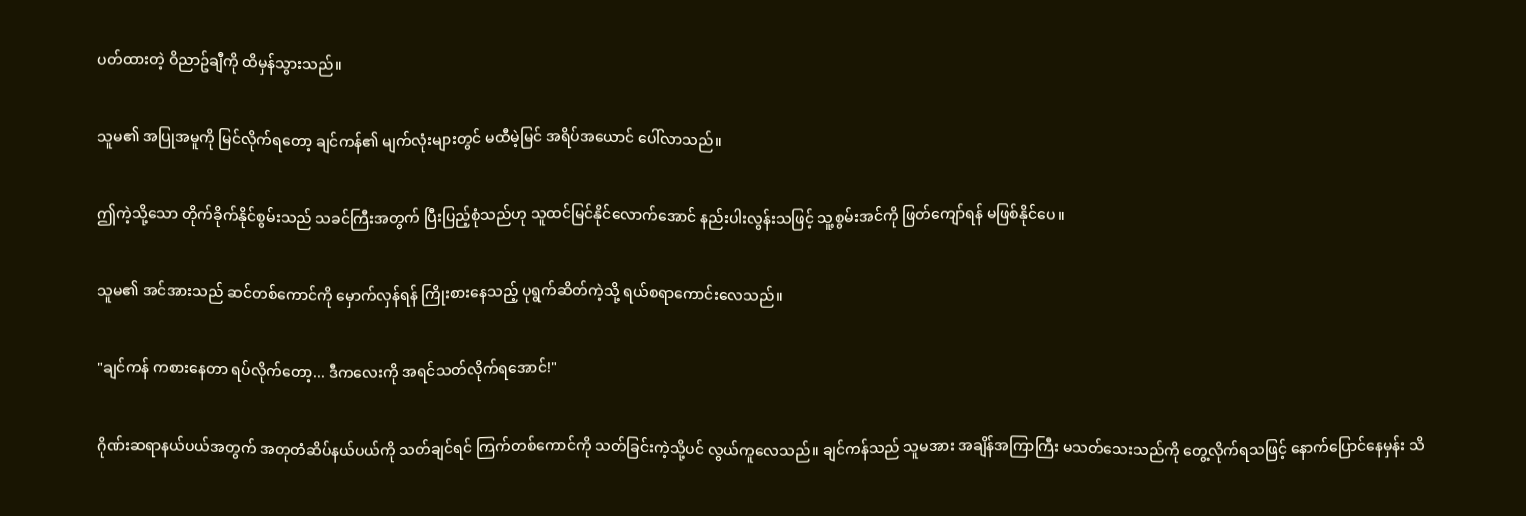ပတ်ထားတဲ့ ဝိညာဥ်ချီကို ထိမှန်သွားသည်။

သူမ၏ အပြုအမူကို မြင်လိုက်ရတော့ ချင်ကန်၏ မျက်လုံးများတွင် မထီမဲ့မြင် အရိပ်အယောင် ပေါ်လာသည်။

ဤကဲ့သို့သော တိုက်ခိုက်နိုင်စွမ်းသည် သခင်ကြီးအတွက် ပြီးပြည့်စုံသည်ဟု သူထင်မြင်နိုင်လောက်အောင် နည်းပါးလွန်းသဖြင့် သူ့စွမ်းအင်ကို ဖြတ်ကျော်ရန် မဖြစ်နိုင်ပေ။

သူမ၏ အင်အားသည် ဆင်တစ်ကောင်ကို မှောက်လှန်ရန် ကြိုးစားနေသည့် ပုရွက်ဆိတ်ကဲ့သို့ ရယ်စရာကောင်းလေသည်။

"ချင်ကန် ကစားနေတာ ရပ်လိုက်တော့... ဒီကလေးကို အရင်သတ်လိုက်ရအောင်!"

ဂိုဏ်းဆရာနယ်ပယ်အတွက် အတုတံဆိပ်နယ်ပယ်ကို သတ်ချင်ရင် ကြက်တစ်ကောင်ကို သတ်ခြင်းကဲ့သို့ပင် လွယ်ကူလေသည်။ ချင်ကန်သည် သူမအား အချိန်အကြာကြီး မသတ်သေးသည်ကို တွေ့လိုက်ရသဖြင့် နောက်ပြောင်နေမှန်း သိ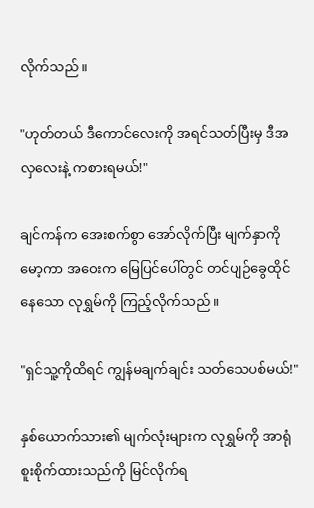လိုက်သည်။

"ဟုတ်တယ် ဒီကောင်လေးကို အရင်သတ်ပြီးမှ ဒီအလှလေးနဲ့ ကစားရမယ်!"

ချင်ကန်က အေးစက်စွာ အော်လိုက်ပြီး မျက်နှာကို မော့ကာ အဝေးက မြေပြင်ပေါ်တွင် တင်ပျဉ်ခွေထိုင်နေသော လုရွှမ်ကို ကြည့်လိုက်သည်။

"ရှင်သူ့ကိုထိရင် ကျွန်မချက်ချင်း သတ်သေပစ်မယ်!"

နှစ်ယောက်သား၏ မျက်လုံးများက လုရွှမ်ကို အာရုံစူးစိုက်ထားသည်ကို မြင်လိုက်ရ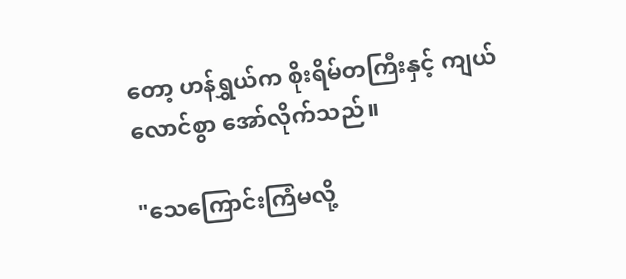တော့ ဟန်ရွှယ်က စိုးရိမ်တကြီးနှင့် ကျယ်လောင်စွာ အော်လိုက်သည်။

"သေကြောင်းကြံမလို့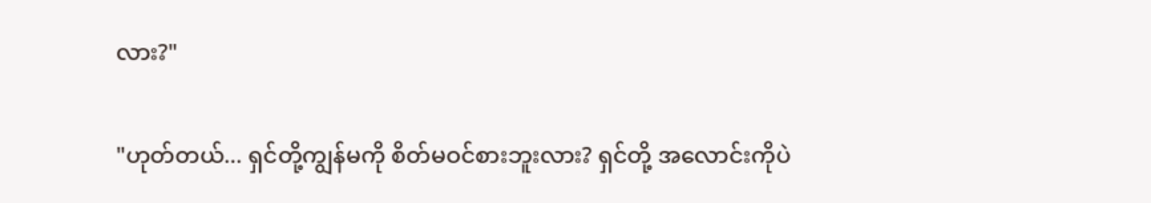လား?"

"ဟုတ်တယ်... ရှင်တို့ကျွန်မကို စိတ်မဝင်စားဘူးလား? ရှင်တို့ အလောင်းကိုပဲ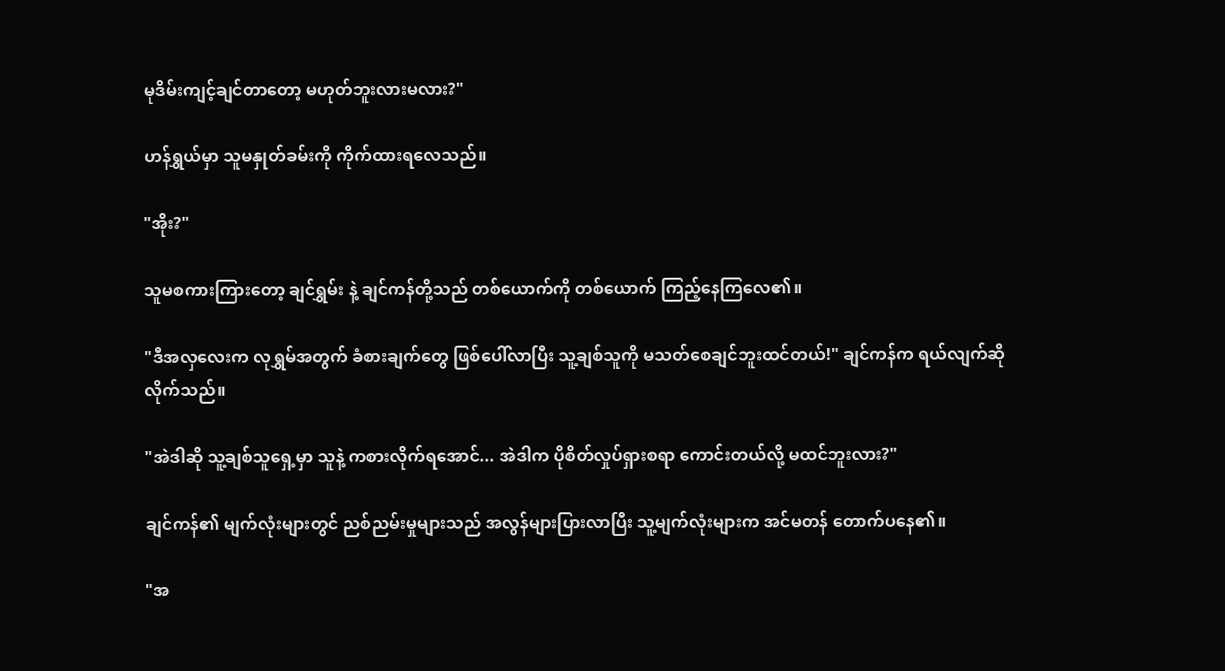မုဒိမ်းကျင့်ချင်တာတော့ မဟုတ်ဘူးလားမလား?"

ဟန်ရွှယ်မှာ သူမနှုတ်ခမ်းကို ကိုက်ထားရလေသည်။

"အိုး?"

သူမစကားကြားတော့ ချင်ရွှမ်း နဲ့ ချင်ကန်တို့သည် တစ်ယောက်ကို တစ်ယောက် ကြည့်နေကြလေ၏။

"ဒီအလှလေးက လုရွှမ်အတွက် ခံစားချက်တွေ ဖြစ်ပေါ်လာပြီး သူ့ချစ်သူကို မသတ်စေချင်ဘူးထင်တယ်!" ချင်ကန်က ရယ်လျက်ဆိုလိုက်သည်။

"အဲဒါဆို သူ့ချစ်သူရှေ့မှာ သူနဲ့ ကစားလိုက်ရအောင်... အဲဒါက ပိုစိတ်လှုပ်ရှားစရာ ကောင်းတယ်လို့ မထင်ဘူးလား?"

ချင်ကန်၏ မျက်လုံးများတွင် ညစ်ညမ်းမှုများသည် အလွန်များပြားလာပြီး သူ့မျက်လုံးများက အင်မတန် တောက်ပနေ၏။

"အ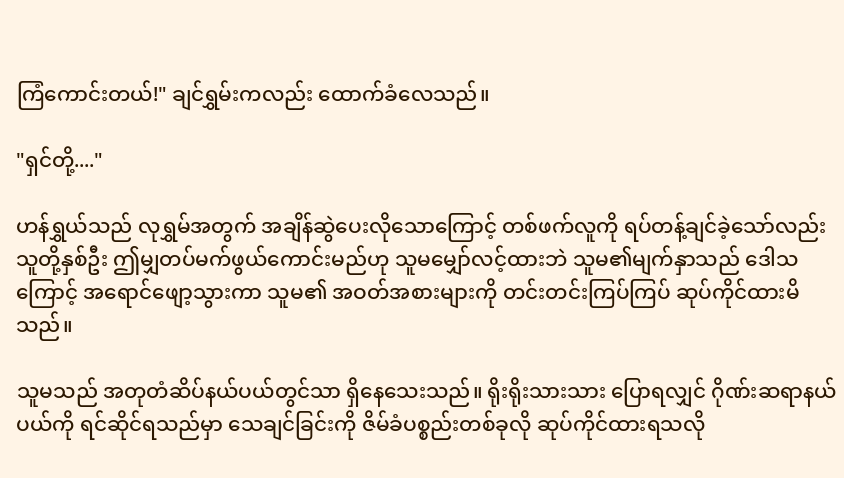ကြံကောင်းတယ်!" ချင်ရွှမ်းကလည်း ထောက်ခံလေသည်။

"ရှင်တို့...."

ဟန်ရွှယ်သည် လုရွှမ်အတွက် အချိန်ဆွဲပေးလိုသောကြောင့် တစ်ဖက်လူကို ရပ်တန့်ချင်ခဲ့သော်လည်း သူတို့နှစ်ဦး ဤမျှတပ်မက်ဖွယ်ကောင်းမည်ဟု သူမမျှော်လင့်ထားဘဲ သူမ၏မျက်နှာသည် ဒေါသကြောင့် အရောင်ဖျော့သွားကာ သူမ၏ အဝတ်အစားများကို တင်းတင်းကြပ်ကြပ် ဆုပ်ကိုင်ထားမိသည်။

သူမသည် အတုတံဆိပ်နယ်ပယ်တွင်သာ ရှိနေသေးသည်။ ရိုးရိုးသားသား ပြောရလျှင် ဂိုဏ်းဆရာနယ်ပယ်ကို ရင်ဆိုင်ရသည်မှာ သေချင်ခြင်းကို ဇိမ်ခံပစ္စည်းတစ်ခုလို ဆုပ်ကိုင်ထားရသလို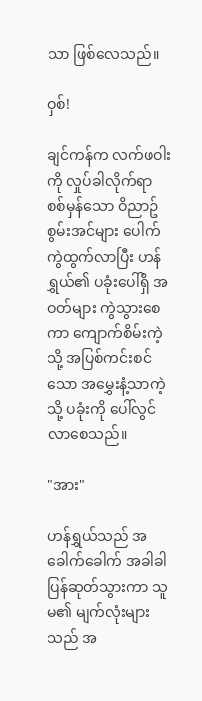သာ ဖြစ်လေသည်။

ဝှစ်!

ချင်ကန်က လက်ဖဝါးကို လှုပ်ခါလိုက်ရာ စစ်မှန်သော ဝိညာဥ်စွမ်းအင်များ ပေါက်ကွဲထွက်လာပြီး ဟန်ရွှယ်၏ ပခုံးပေါ်ရှိ အဝတ်များ ကွဲသွားစေကာ ကျောက်စိမ်းကဲ့သို့ အပြစ်ကင်းစင်သော အမွှေးနံ့သာကဲ့သို့ ပခုံးကို ပေါ်လွင်လာစေသည်။

"အား"

ဟန်ရွှယ်သည် အခေါက်ခေါက် အခါခါ ပြန်ဆုတ်သွားကာ သူမ၏ မျက်လုံးများသည် အ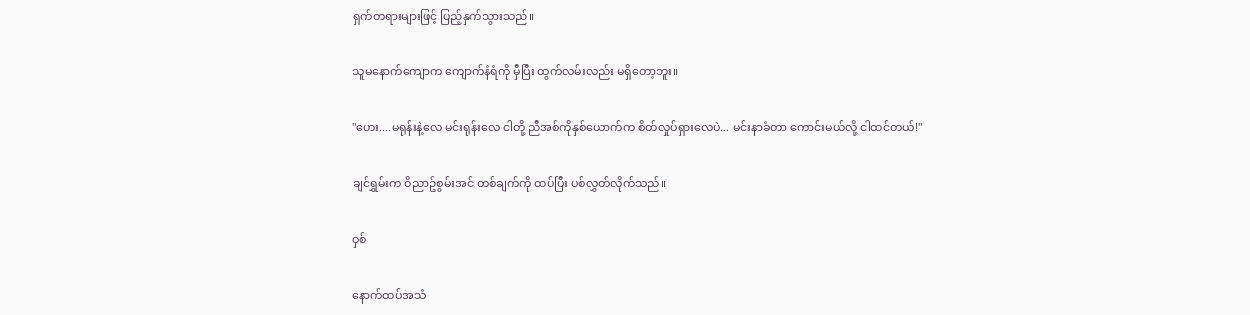ရှက်တရားများဖြင့် ပြည့်နှက်သွားသည်။

သူမနောက်ကျောက ကျောက်နံရံကို မှီပြီး ထွက်လမ်းလည်း မရှိတော့ဘူး။

"ဟေး....မရုန်းနဲ့လေ မင်းရုန်းလေ ငါတို့ ညီအစ်ကိုနှစ်ယောက်က စိတ်လှုပ်ရှားလေပဲ... မင်းနာခံတာ ကောင်းမယ်လို့ ငါထင်တယ်!"

ချင်ရွှမ်းက ဝိညာဥ်စွမ်းအင် တစ်ချက်ကို ထပ်ပြီး ပစ်လွှတ်လိုက်သည်။

ဝှစ်

နောက်ထပ်အသံ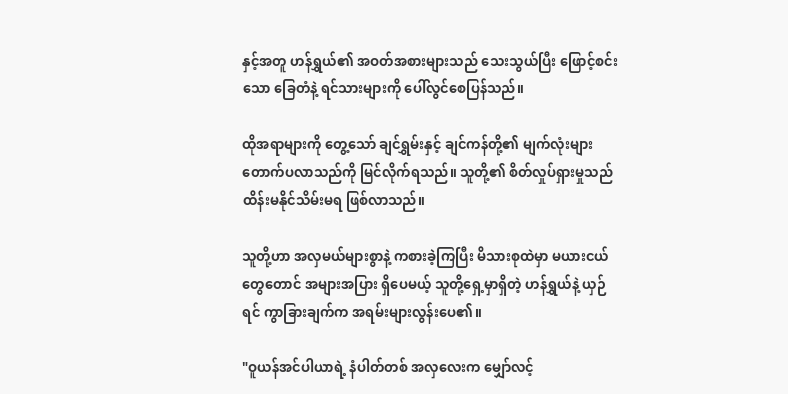နှင့်အတူ ဟန်ရွှယ်၏ အဝတ်အစားများသည် သေးသွယ်ပြီး ဖြောင့်စင်းသော ခြေတံနဲ့ ရင်သားများကို ပေါ်လွင်စေပြန်သည်။

ထိုအရာများကို တွေ့သော် ချင်ရွှမ်းနှင့် ချင်ကန်တို့၏ မျက်လုံးများ တောက်ပလာသည်ကို မြင်လိုက်ရသည်။ သူတို့၏ စိတ်လှုပ်ရှားမှုသည် ထိန်းမနိုင်သိမ်းမရ ဖြစ်လာသည်။

သူတို့ဟာ အလှမယ်များစွာနဲ့ ကစားခဲ့ကြပြီး မိသားစုထဲမှာ မယားငယ်တွေတောင် အများအပြား ရှိပေမယ့် သူတို့ရှေ့မှာရှိတဲ့ ဟန်ရွှယ်နဲ့ ယှဉ်ရင် ကွာခြားချက်က အရမ်းများလွန်းပေ၏။

"ဝူယန်အင်ပါယာရဲ့ နံပါတ်တစ် အလှလေးက မျှော်လင့်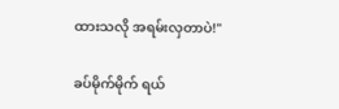ထားသလို အရမ်းလှတာပဲ!"

ခပ်မိုက်မိုက် ရယ်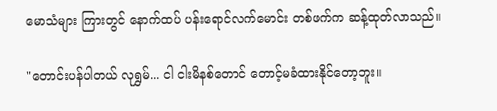မောသံများ ကြားတွင် နောက်ထပ် ပန်းရောင်လက်မောင်း တစ်ဖက်က ဆန့်ထုတ်လာသည်။

"တောင်းပန်ပါတယ် လုရွှမ်... ငါ ငါးမိနစ်တောင် တောင့်မခံထားနိုင်တော့ဘူး။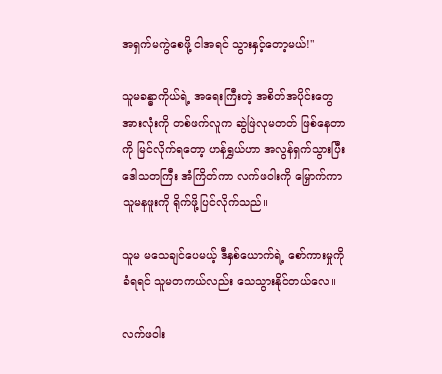အရှက်မကွဲစေဖို့ ငါအရင် သွားနှင့်တော့မယ်!"

သူမခန္ဓာကိုယ်ရဲ့ အရေးကြီးတဲ့ အစိတ်အပိုင်းတွေ အားလုံးကို တစ်ဖက်လူက ဆွဲဖြဲလုမတတ် ဖြစ်နေတာကို မြင်လိုက်ရတော့ ဟန်ရွှယ်ဟာ အလွန်ရှက်သွားပြီး ဒေါသတကြီး အံကြိတ်ကာ လက်ဖဝါးကို မြှောက်ကာ သူမနဖူးကို ရိုက်ဖို့ပြင်လိုက်သည်။

သူမ မသေချင်ပေမယ့် ဒီနှစ်ယောက်ရဲ့ စော်ကားမှုကို ခံရရင် သူမတကယ်လည်း သေသွားနိုင်တယ်လေ။

လက်ဖဝါး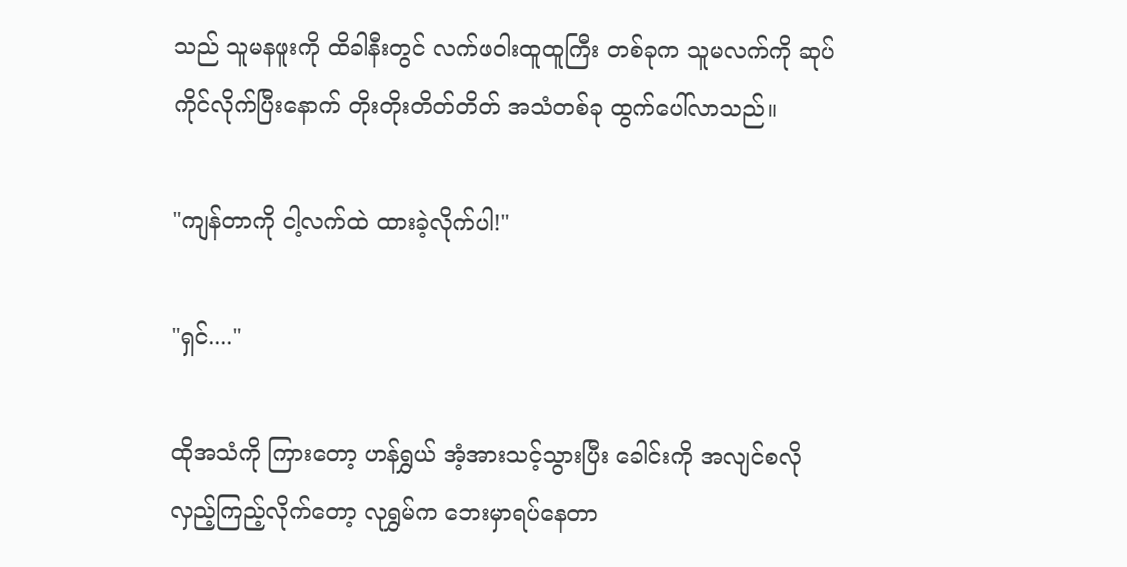သည် သူမနဖူးကို ထိခါနီးတွင် လက်ဖဝါးထူထူကြီး တစ်ခုက သူမလက်ကို ဆုပ်ကိုင်လိုက်ပြီးနောက် တိုးတိုးတိတ်တိတ် အသံတစ်ခု ထွက်ပေါ်လာသည်။

"ကျန်တာကို ငါ့လက်ထဲ ထားခဲ့လိုက်ပါ!"

"ရှင်...."

ထိုအသံကို ကြားတော့ ဟန်ရွှယ် အံ့အားသင့်သွားပြီး ခေါင်းကို အလျင်စလို လှည့်ကြည့်လိုက်တော့ လုရွှမ်က ဘေးမှာရပ်နေတာ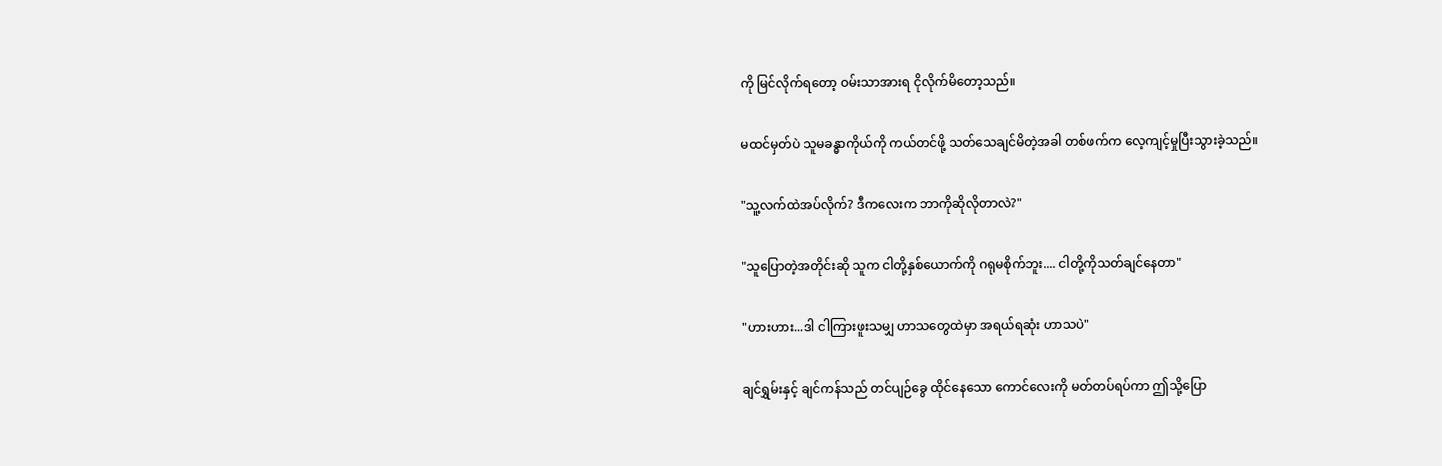ကို မြင်လိုက်ရတော့ ဝမ်းသာအားရ ငိုလိုက်မိတော့သည်။

မထင်မှတ်ပဲ သူမခန္ဓာကိုယ်ကို ကယ်တင်ဖို့ သတ်သေချင်မိတဲ့အခါ တစ်ဖက်က လေ့ကျင့်မှုပြီးသွားခဲ့သည်။

"သူ့လက်ထဲအပ်လိုက်? ဒီကလေးက ဘာကိုဆိုလိုတာလဲ?"

"သူပြောတဲ့အတိုင်းဆို သူက ငါတို့နှစ်ယောက်ကို ဂရုမစိုက်ဘူး.... ငါတို့ကိုသတ်ချင်နေတာ"

"ဟားဟား...ဒါ ငါကြားဖူးသမျှ ဟာသတွေထဲမှာ အရယ်ရဆုံး ဟာသပဲ"

ချင်ရွှမ်းနှင့် ချင်ကန်သည် တင်ပျဉ်ခွေ ထိုင်နေသော ကောင်လေးကို မတ်တပ်ရပ်ကာ ဤသို့ပြော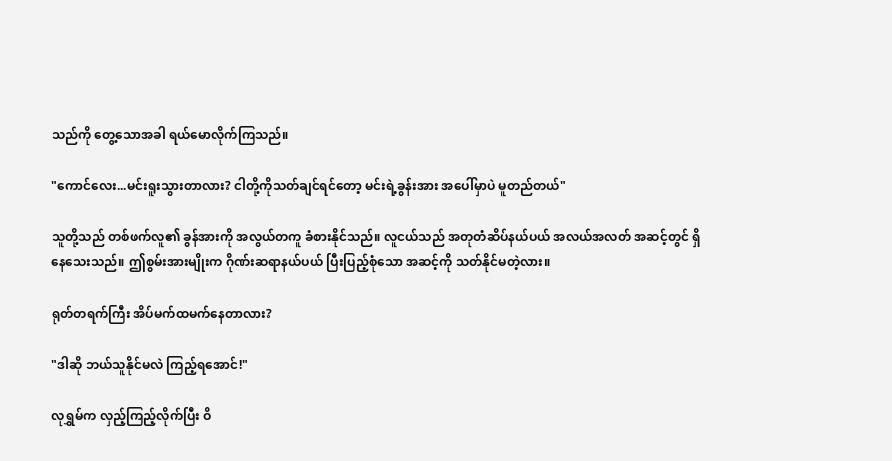သည်ကို တွေ့သောအခါ ရယ်မောလိုက်ကြသည်။

"ကောင်လေး...မင်းရူးသွားတာလား? ငါတို့ကိုသတ်ချင်ရင်တော့ မင်းရဲ့ခွန်းအား အပေါ်မှာပဲ မူတည်တယ်"

သူတို့သည် တစ်ဖက်လူ၏ ခွန်အားကို အလွယ်တကူ ခံစားနိုင်သည်။ လူငယ်သည် အတုတံဆိပ်နယ်ပယ် အလယ်အလတ် အဆင့်တွင် ရှိနေသေးသည်။ ဤစွမ်းအားမျိုးက ဂိုဏ်းဆရာနယ်ပယ် ပြီးပြည့်စုံသော အဆင့်ကို သတ်နိုင်မတဲ့လား။

ရုတ်တရက်ကြီး အိပ်မက်ထမက်နေတာလား?

"ဒါဆို ဘယ်သူနိုင်မလဲ ကြည့်ရအောင်!"

လုရွှမ်က လှည့်ကြည့်လိုက်ပြီး ဝိ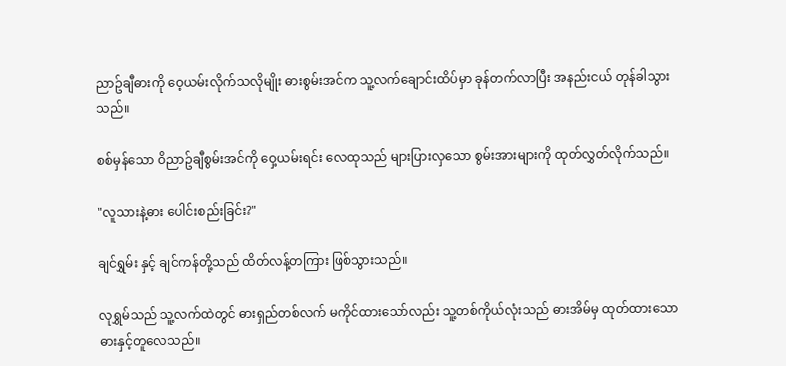ညာဥ်ချီဓားကို ဝေ့ယမ်းလိုက်သလိုမျိုး ဓားစွမ်းအင်က သူ့လက်ချောင်းထိပ်မှာ ခုန်တက်လာပြီး အနည်းငယ် တုန်ခါသွားသည်။

စစ်မှန်သော ဝိညာဥ်ချီစွမ်းအင်ကို ဝှေ့ယမ်းရင်း လေထုသည် များပြားလှသော စွမ်းအားများကို ထုတ်လွှတ်လိုက်သည်။

"လူသားနဲ့ဓား ပေါင်းစည်းခြင်း?"

ချင်ရွှမ်း နှင့် ချင်ကန်တို့သည် ထိတ်လန့်တကြား ဖြစ်သွားသည်။

လုရွှမ်သည် သူ့လက်ထဲတွင် ဓားရှည်တစ်လက် မကိုင်ထားသော်လည်း သူ့တစ်ကိုယ်လုံးသည် ဓားအိမ်မှ ထုတ်ထားသော ဓားနှင့်တူလေသည်။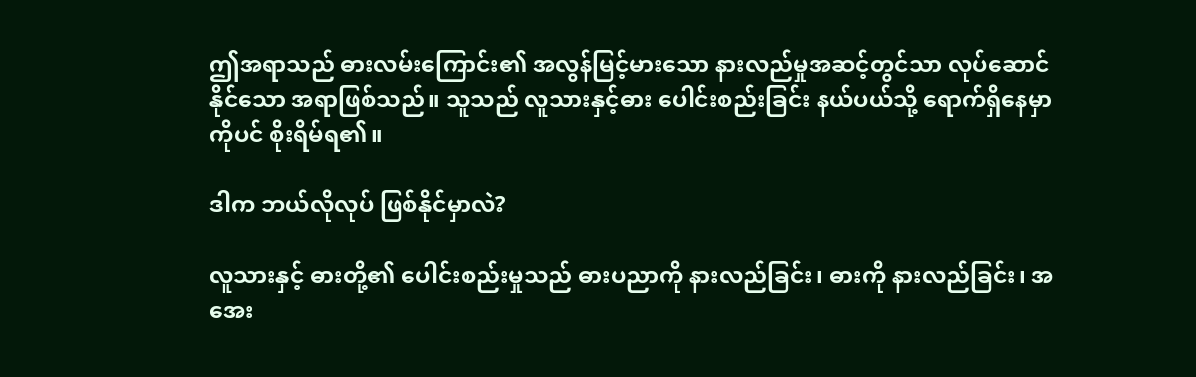ဤအရာသည် ဓားလမ်းကြောင်း၏ အလွန်မြင့်မားသော နားလည်မှုအဆင့်တွင်သာ လုပ်ဆောင်နိုင်သော အရာဖြစ်သည်။ သူသည် လူသားနှင့်ဓား ပေါင်းစည်းခြင်း နယ်ပယ်သို့ ရောက်ရှိနေမှာကိုပင် စိုးရိမ်ရ၏။

ဒါက ဘယ်လိုလုပ် ဖြစ်နိုင်မှာလဲ?

လူသားနှင့် ဓားတို့၏ ပေါင်းစည်းမှုသည် ဓားပညာကို နားလည်ခြင်း၊ ဓားကို နားလည်ခြင်း၊ အအေး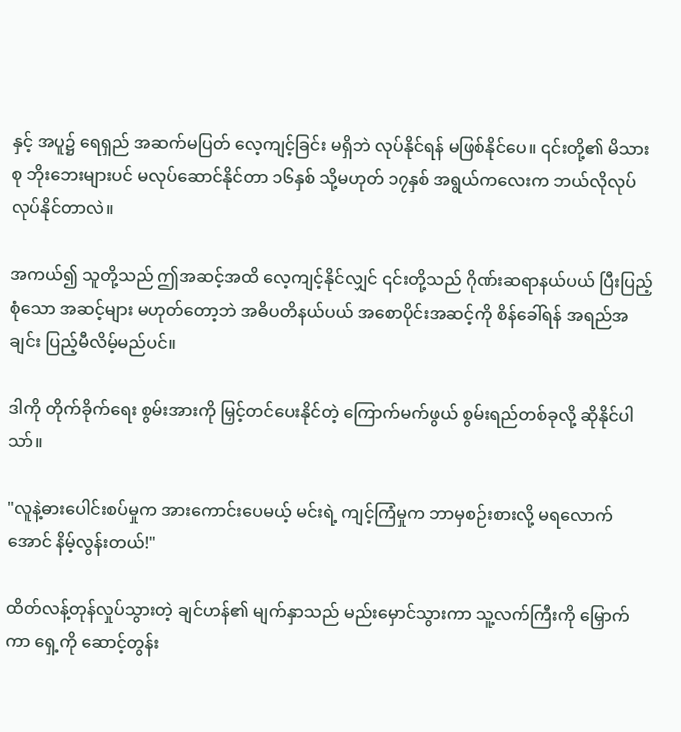နှင့် အပူ၌ ရေရှည် အဆက်မပြတ် လေ့ကျင့်ခြင်း မရှိဘဲ လုပ်နိုင်ရန် မဖြစ်နိုင်ပေ။ ၎င်းတို့၏ မိသားစု ဘိုးဘေးများပင် မလုပ်ဆောင်နိုင်တာ ၁၆နှစ် သို့မဟုတ် ၁၇နှစ် အရွယ်ကလေးက ဘယ်လိုလုပ် လုပ်နိုင်တာလဲ။

အကယ်၍ သူတို့သည် ဤအဆင့်အထိ လေ့ကျင့်နိုင်လျှင် ၎င်းတို့သည် ဂိုဏ်းဆရာနယ်ပယ် ပြီးပြည့်စုံသော အဆင့်များ မဟုတ်တော့ဘဲ အဓိပတိနယ်ပယ် အစောပိုင်းအဆင့်ကို စိန်ခေါ်ရန် အရည်အချင်း ပြည့်မီလိမ့်မည်ပင်။

ဒါကို တိုက်ခိုက်ရေး စွမ်းအားကို မြှင့်တင်ပေးနိုင်တဲ့ ကြောက်မက်ဖွယ် စွမ်းရည်တစ်ခုလို့ ဆိုနိုင်ပါသာ်။

"လူနဲ့ဓားပေါင်းစပ်မှုက အားကောင်းပေမယ့် မင်းရဲ့ ကျင့်ကြံမှုက ဘာမှစဉ်းစားလို့ မရလောက်အောင် နိမ့်လွန်းတယ်!"

ထိတ်လန့်တုန်လှုပ်သွားတဲ့ ချင်ဟန်၏ မျက်နှာသည် မည်းမှောင်သွားကာ သူ့လက်ကြီးကို မြှောက်ကာ ရှေ့ကို ဆောင့်တွန်း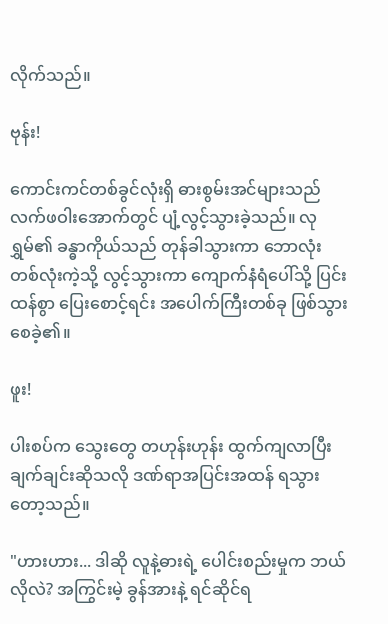လိုက်သည်။

ဗုန်း!

ကောင်းကင်တစ်ခွင်လုံးရှိ ဓားစွမ်းအင်များသည် လက်ဖဝါးအောက်တွင် ပျံ့လွင့်သွားခဲ့သည်။ လုရွှမ်၏ ခန္ဓာကိုယ်သည် တုန်ခါသွားကာ ဘောလုံးတစ်လုံးကဲ့သို့ လွင့်သွားကာ ကျောက်နံရံပေါ်သို့ ပြင်းထန်စွာ ပြေးစောင့်ရင်း အပေါက်ကြီးတစ်ခု ဖြစ်သွားစေခဲ့၏။

ဖူး!

ပါးစပ်က သွေးတွေ တဟုန်းဟုန်း ထွက်ကျလာပြီး ချက်ချင်းဆိုသလို ဒဏ်ရာအပြင်းအထန် ရသွားတော့သည်။

"ဟားဟား... ဒါဆို လူနဲ့ဓားရဲ့ ပေါင်းစည်းမှုက ဘယ်လိုလဲ? အကြွင်းမဲ့ ခွန်အားနဲ့ ရင်ဆိုင်ရ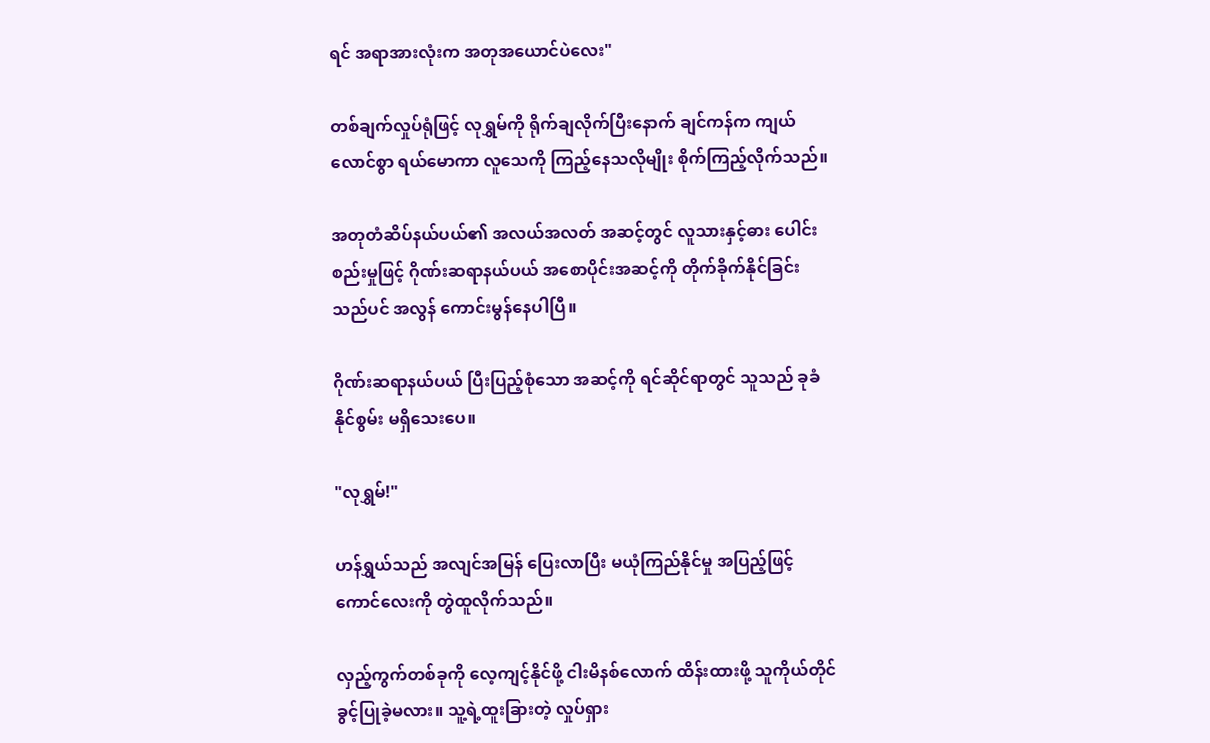ရင် အရာအားလုံးက အတုအယောင်ပဲလေး"

တစ်ချက်လှုပ်ရုံဖြင့် လုရွှမ်ကို ရိုက်ချလိုက်ပြီးနောက် ချင်ကန်က ကျယ်လောင်စွာ ရယ်မောကာ လူသေကို ကြည့်နေသလိုမျိုး စိုက်ကြည့်လိုက်သည်။

အတုတံဆိပ်နယ်ပယ်၏ အလယ်အလတ် အဆင့်တွင် လူသားနှင့်ဓား ပေါင်းစည်းမှုဖြင့် ဂိုဏ်းဆရာနယ်ပယ် အစောပိုင်းအဆင့်ကို တိုက်ခိုက်နိုင်ခြင်းသည်ပင် အလွန် ကောင်းမွန်နေပါပြီ။

ဂိုဏ်းဆရာနယ်ပယ် ပြီးပြည့်စုံသော အဆင့်ကို ရင်ဆိုင်ရာတွင် သူသည် ခုခံနိုင်စွမ်း မရှိသေးပေ။

"လုရွှမ်!"

ဟန်ရွှယ်သည် အလျင်အမြန် ပြေးလာပြီး မယုံကြည်နိုင်မှု အပြည့်ဖြင့် ကောင်လေးကို တွဲထူလိုက်သည်။

လှည့်ကွက်တစ်ခုကို လေ့ကျင့်နိုင်ဖို့ ငါးမိနစ်လောက် ထိန်းထားဖို့ သူကိုယ်တိုင် ခွင့်ပြုခဲ့မလား။ သူ့ရဲ့ထူးခြားတဲ့ လှုပ်ရှား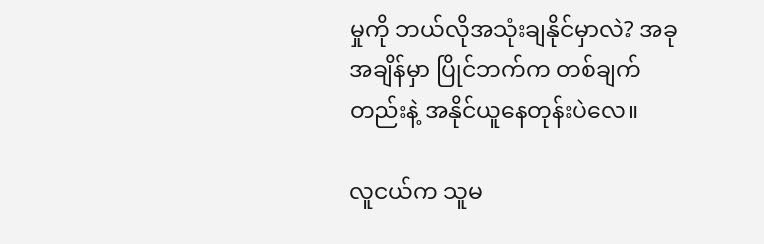မှုကို ဘယ်လိုအသုံးချနိုင်မှာလဲ? အခုအချိန်မှာ ပြိုင်ဘက်က တစ်ချက်တည်းနဲ့ အနိုင်ယူနေတုန်းပဲလေ။

လူငယ်က သူမ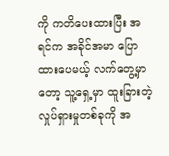ကို ကတိပေးထားပြီး အရင်က အခိုင်အမာ ပြောထားပေမယ့် လက်တွေ့မှာတော့ သူ့ရှေ့မှာ ထူးခြားတဲ့ လှုပ်ရှားမှုတစ်ခုကို အ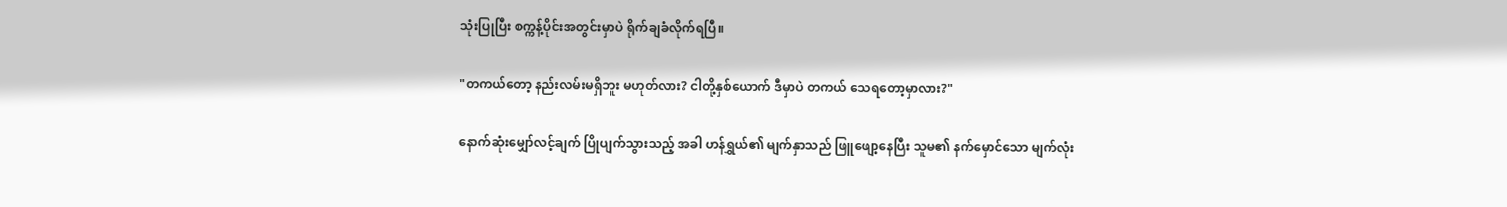သုံးပြုပြီး စက္ကန့်ပိုင်းအတွင်းမှာပဲ ရိုက်ချခံလိုက်ရပြီ။

"တကယ်တော့ နည်းလမ်းမရှိဘူး မဟုတ်လား? ငါတို့နှစ်ယောက် ဒီမှာပဲ တကယ် သေရတော့မှာလား?"

နောက်ဆုံးမျှော်လင့်ချက် ပြိုပျက်သွားသည့် အခါ ဟန်ရွှယ်၏ မျက်နှာသည် ဖြူဖျော့နေပြီး သူမ၏ နက်မှောင်သော မျက်လုံး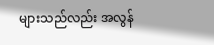များသည်လည်း အလွန်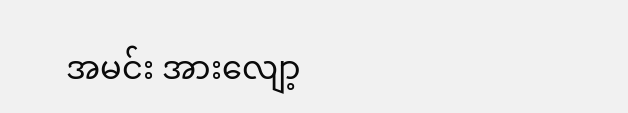အမင်း အားလျော့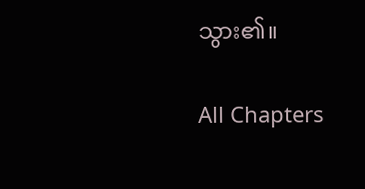သွား၏။

All Chapters